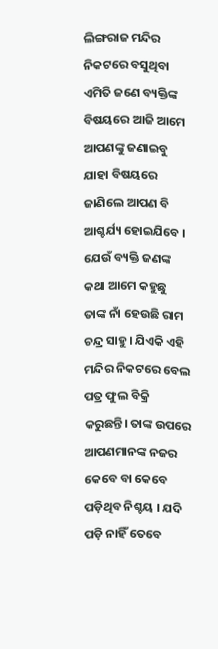ଲିଙ୍ଗରାଜ ମନ୍ଦିର ନିକଟରେ ବସୁଥିବା ଏମିତି ଜଣେ ବ୍ୟକ୍ତିଙ୍କ ବିଷୟରେ ଆଜି ଆମେ ଆପଣଙ୍କୁ ଜଣାଇବୁ ଯାହା ବିଷୟରେ ଜାଣିଲେ ଆପଣ ବି ଆଶ୍ଚର୍ଯ୍ୟ ହୋଇଯିବେ । ଯେଉଁ ବ୍ୟକ୍ତି ଜଣଙ୍କ କଥା ଆମେ କହୁଛୁ ତାଙ୍କ ନାଁ ହେଉଛି ରାମ ଚନ୍ଦ୍ର ସାହୁ । ଯିଏକି ଏହି ମନ୍ଦିର ନିକଟରେ ବେଲ ପତ୍ର ଫୁଲ ବିକ୍ରି କରୁଛନ୍ତି। ତାଙ୍କ ଉପରେ ଆପଣମାନଙ୍କ ନଜର କେବେ ବା କେବେ ପଡ଼ିଥିବ ନିଶ୍ଚୟ । ଯଦି ପଡ଼ି ନାହିଁ ତେବେ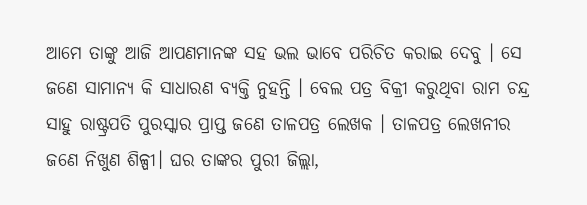ଆମେ ତାଙ୍କୁ ଆଜି ଆପଣମାନଙ୍କ ସହ ଭଲ ଭାବେ ପରିଚିତ କରାଇ ଦେବୁ । ସେ ଜଣେ ସାମାନ୍ୟ କି ସାଧାରଣ ବ୍ୟକ୍ତି ନୁହନ୍ତି । ବେଲ ପତ୍ର ବିକ୍ରୀ କରୁଥିବା ରାମ ଚନ୍ଦ୍ର ସାହୁ ରାଷ୍ଟ୍ରପତି ପୁରସ୍କାର ପ୍ରାପ୍ତ ଜଣେ ତାଳପତ୍ର ଲେଖକ । ତାଳପତ୍ର ଲେଖନୀର ଜଣେ ନିଖୁଣ ଶିଳ୍ପୀ। ଘର ତାଙ୍କର ପୁରୀ ଜିଲ୍ଲା,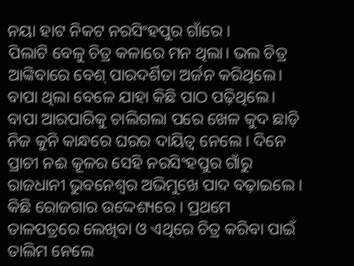ନୟା ହାଟ ନିକଟ ନରସିଂହପୁର ଗାଁରେ ।
ପିଲାଟି ବେଳୁ ଚିତ୍ର କଳାରେ ମନ ଥିଲା। ଭଲ ଚିତ୍ର ଆଙ୍କିବାରେ ବେଶ୍ ପାରଦର୍ଶିତା ଅର୍ଜନ କରିଥିଲେ। ବାପା ଥିଲା ବେଳେ ଯାହା କିଛି ପାଠ ପଢ଼ିଥିଲେ। ବାପା ଆରପାରିକୁ ଚାଲିଗଲା ପରେ ଖେଳ କୁଦ ଛାଡ଼ି ନିଜ କୁନି କାନ୍ଧରେ ଘରର ଦାୟିତ୍ୱ ନେଲେ । ଦିନେ ପ୍ରାଚୀ ନଈ କୂଳର ସେହି ନରସିଂହପୁର ଗାଁରୁ ରାଜଧାନୀ ଭୁବନେଶ୍ୱର ଅଭିମୁଖେ ପାଦ ବଢ଼ାଇଲେ । କିଛି ରୋଜଗାର ଉଦ୍ଦେଶ୍ୟରେ । ପ୍ରଥମେ ତାଳପତ୍ରରେ ଲେଖିବା ଓ ଏଥିରେ ଚିତ୍ର କରିବା ପାଇଁ ତାଲିମ ନେଲେ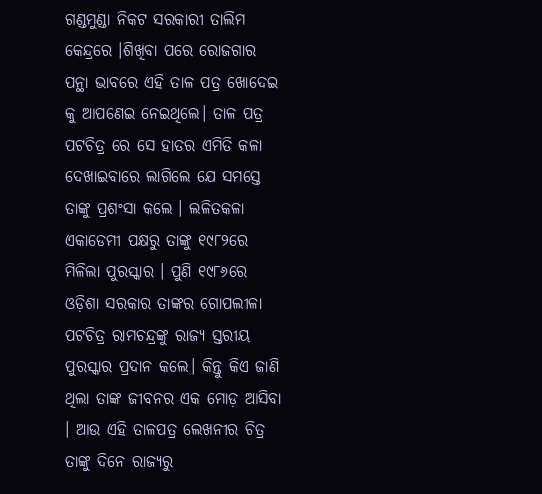ଗଣ୍ଡମୁଣ୍ଡା ନିକଟ ସରକାରୀ ତାଲିମ କେନ୍ଦ୍ରରେ ।ଶିଖିବା ପରେ ରୋଜଗାର ପନ୍ଥା ଭାବରେ ଏହି ତାଳ ପତ୍ର ଖୋଦେଇ କୁ ଆପଣେଇ ନେଇଥିଲେ। ତାଳ ପତ୍ର ପଟଚିତ୍ର ରେ ସେ ହାତର ଏମିତି କଳା ଦେଖାଇବାରେ ଲାଗିଲେ ଯେ ସମସ୍ତେ ତାଙ୍କୁ ପ୍ରଶଂସା କଲେ । ଲଳିତକଳା ଏକାଡେମୀ ପକ୍ଷରୁ ତାଙ୍କୁ ୧୯୮୨ରେ ମିଳିଲା ପୁରସ୍କାର । ପୁଣି ୧୯୮୬ରେ ଓଡ଼ିଶା ସରକାର ତାଙ୍କର ଗୋପଲୀଳା ପଟଚିତ୍ର ରାମଚନ୍ଦ୍ରଙ୍କୁ ରାଜ୍ୟ ସ୍ତରୀୟ ପୁରସ୍କାର ପ୍ରଦାନ କଲେ। କିନ୍ତୁ କିଏ ଜାଣି ଥିଲା ତାଙ୍କ ଜୀବନର ଏକ ମୋଡ଼ ଆସିବା । ଆଉ ଏହି ତାଳପତ୍ର ଲେଖନୀର ଚିତ୍ର ତାଙ୍କୁ ଦିନେ ରାଜ୍ୟରୁ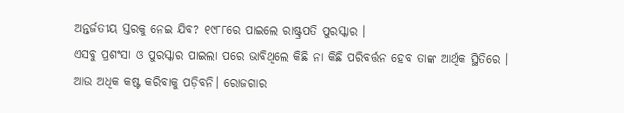ଅନ୍ତର୍ଜତୀୟ ସ୍ତରକୁ ନେଇ ଯିବ? ୧୯୮୮ରେ ପାଇଲେ ରାଷ୍ଟ୍ରପତି ପୁରସ୍କାର ।
ଏସବୁ ପ୍ରଶଂସା ଓ ପୁରସ୍କାର ପାଇଲା ପରେ ଭାବିଥିଲେ କିଛି ନା କିଛି ପରିବର୍ତ୍ତନ ହେବ ତାଙ୍କ ଆର୍ଥିକ ସ୍ଥିତିରେ । ଆଉ ଅଧିକ କଷ୍ଟ କରିବାକୁ ପଡ଼ିବନି। ରୋଜଗାର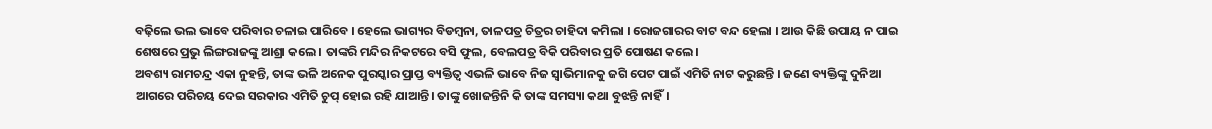ବଢ଼ିଲେ ଭଲ ଭାବେ ପରିବାର ଚଳାଇ ପାରିବେ । ହେଲେ ଭାଗ୍ୟର ବିଡମ୍ବନା, ତାଳପତ୍ର ଚିତ୍ରର ଚାହିଦା କମିଲା । ରୋଜଗାରର ବାଟ ବନ୍ଦ ହେଲା । ଆଉ କିଛି ଉପାୟ ନ ପାଇ ଶେଷରେ ପ୍ରଭୁ ଲିଙ୍ଗରାଜଙ୍କୁ ଆଶ୍ରା କଲେ । ତାଙ୍କରି ମନ୍ଦିର ନିକଟରେ ବସି ଫୁଲ, ବେଲପତ୍ର ବିକି ପରିବାର ପ୍ରତି ପୋଷଣ କଲେ।
ଅବଶ୍ୟ ରାମଚନ୍ଦ୍ର ଏକା ନୁହନ୍ତି, ତାଙ୍କ ଭଳି ଅନେକ ପୁରସ୍କାର ପ୍ରାପ୍ତ ବ୍ୟକ୍ତିତ୍ୱ ଏଭଳି ଭାବେ ନିଜ ସ୍ୱାଭିମାନକୁ ଜଗି ପେଟ ପାଇଁ ଏମିତି ନାଟ କରୁଛନ୍ତି । ଜଣେ ବ୍ୟକ୍ତିଙ୍କୁ ଦୁନିଆ ଆଗରେ ପରିଚୟ ଦେଇ ସରକାର ଏମିତି ଚୁପ୍ ହୋଇ ରହି ଯାଆନ୍ତି। ତାଙ୍କୁ ଖୋଜନ୍ତିନି କି ତାଙ୍କ ସମସ୍ୟା କଥା ବୁଝନ୍ତି ନାହିଁ।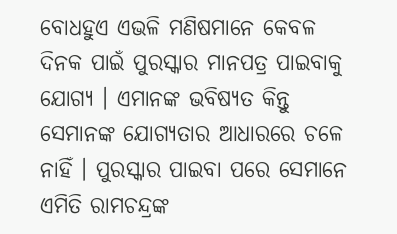ବୋଧହୁଏ ଏଭଳି ମଣିଷମାନେ କେବଳ ଦିନକ ପାଇଁ ପୁରସ୍କାର ମାନପତ୍ର ପାଇବାକୁ ଯୋଗ୍ୟ । ଏମାନଙ୍କ ଭବିଷ୍ୟତ କିନ୍ତୁ ସେମାନଙ୍କ ଯୋଗ୍ୟତାର ଆଧାରରେ ଚଳେ ନାହିଁ । ପୁରସ୍କାର ପାଇବା ପରେ ସେମାନେ ଏମିତି ରାମଚନ୍ଦ୍ରଙ୍କ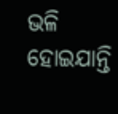ଭଳି ହୋଇଯାନ୍ତି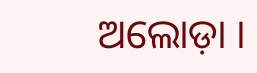ଅଲୋଡ଼ା ।